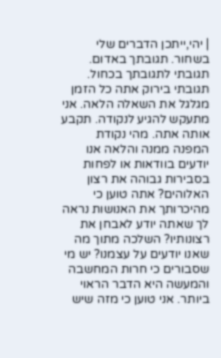| יהי,ייתכן הדברים שלי בשחור. תגובתך באדום. תגובתי לתגובתך בכחול. תגובתי בירוק אתה כל הזמן מגלגל את השאלה הלאה. אני מתעקש להגיע לנקודה. תקבע אותה אתה. מהי נקודת המפנה ממנה והלאה אנו יודעים בוודאות או לפחות בסבירות גבוהה את רצון האלוהים? אתה טוען כי מהיכרותך את האנושות נראה לך שאתה יודע לאבחן את רצונותיו? השלכה מתוך מה שאנו יודעים על עצמנו? יש מי שסבורים כי חרות המחשבה והמעשה היא הדבר הראוי ביותר. אני טוען כי מזה שיש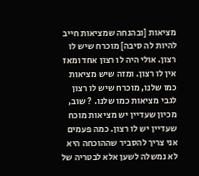מציאות [ובהנחה שמציאות חייב להיות לה סיבה] מוכרח שיש לו רצון. אולי היה לו רצון אחד ומאז אין לו רצון. ומזה שיש מציאות כמו שלנו, מוכרח שיש לו רצון לגבי מציאות כמו שלנו. ? שוב, מכיון שעדיין יש מציאות מוכח שעדיין יש לו רצון. כמה פעמים אני צריך להסביר שההוכחה היא לא נמשלה לשען אלא לבטריה של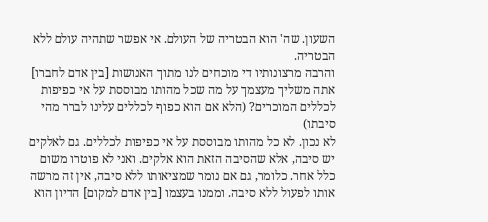השעון. שה' הוא הבטריה של העולם. אי אפשר שתהיה עולם ללא הבטריה.
והרבה מרצונותיו די מוכחים לנו מתוך האנושות [בין אדם לחברו] אתה משליך מעצמך על מה שכל מהותו מבוססת על אי כפיפות לכללים המוכרים? (הלא אם הוא כפוף לכללים עלינו לברר מהי סיבתו)
לא נכון. לא כל מהותו מבוססת על אי כפיפות לכללים. גם לאלקים יש סיבה, אלא שהסיבה הזאת הוא אלקים. ואני לא פוטרו משום כלל אחר. כלומר, גם אם נומר שמציאותו ללא סיבה, אין זה מרשה אותו לפעול ללא סיבה. וממנו בעצמו [בין אדם למקום] הדיון הוא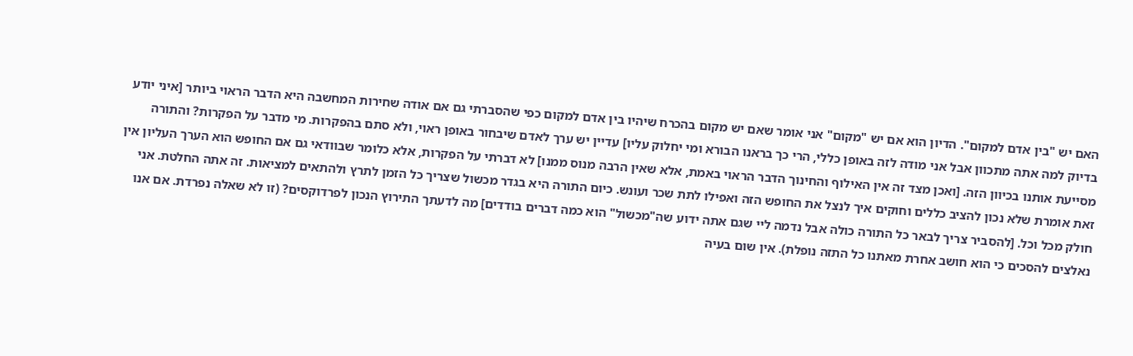האם יש "בין אדם למקום". הדיון הוא אם יש "מקום" אני אומר שאם יש מקום בהכרח שיהיו בין אדם למקום כפי שהסברתי גם אם אודה שחירות המחשבה היא הדבר הראוי ביותר [איני יודע בדיוק למה אתה מתכוון אבל אני מודה לזה באופן כללי, הרי כך בראנו הבורא ומי יחלוק עליו] עדיין יש ערך לאדם שיבחור באופן ראוי, ולא סתם בהפקרות. מי מדבר על הפקרות? והתורה מסייעת אותנו בכיוון הזה. [ואכן מצד זה אין האילוף והחינוך הדבר הראוי באמת, אלא שאין הרבה מנוס ממנו] לא דברתי על הפקרות, אלא כלומר שבוודאי גם אם החופש הוא הערך העליון אין זאת אומרת שלא נכון להציב כללים וחוקים איך לנצל את החופש הזה ואפילו לתת שכר ועונש. כיום התורה היא בגדר מכשול שצריך כל הזמן לתרץ ולהתאים למציאות. זה אתה החלטת. אני חולק מכל וכל. [להסביר צריך לבאר כל התורה כולה אבל נדמה ליי שגם אתה ידוע שה"מכשול" הוא כמה דברים בודדים] מה לדעתך התירוץ הנכון לפרדוקסים? (זו לא שאלה נפרדת. אם אנו נאלצים להסכים כי הוא חושב אחרת מאתנו כל התזה נופלת). אין שום בעיה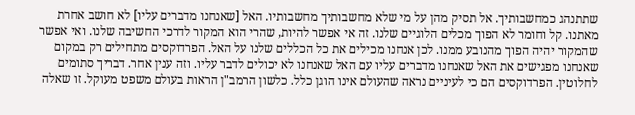שתתנהג כמחשבותיך. אל תסיק מהן על מי שלא מחשבותיך מחשבותיו. האל [שאנחנו מדברים עליו] לא חושב אחרת מאתנו. קל וחומר לא הפוך מכלים הלוגיים שלנו. זה אי אפשר להיות, שהרי הוא המקור לדרכי החשיבה שלנו. ואי אפשר שהמקור יהיה הפוך מהנובע ממנו. לכן אנחנו מכילים את כל הכללים שלנו על האל. הפרדוקסים מתחילים רק במקום שאנחנו מפגישים את האל שאנחנו מדברים עליו עם האל שאנחנו לא יכולים לדבר עליו. וזה ענין אחר. דבריך סתומים לחלוטין. הפרדוקסים הם כי לעיניים נראה שהעולם אינו הוגן כלל. כלשון הרמב"ן הראות בעולם משפט מעוקל. זו שאלה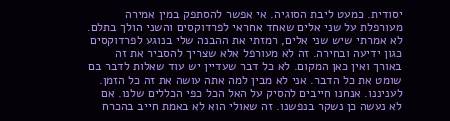יסודית. כמעט ליבת הסוגיה. אי אפשר להסתפק במין אמירה מעורפלת על שני אלים שאחד אחראי לפרדוקסים והשני הולך בתלם. לא אמרתי שיש שני אלים, רמזתי את ההבנה שלי בנוגע לפרדוקסים כגון ידיעה ובחירה. זה לא מעורפל אלא שצריך להסביר את זה באורך ואין כאן המקום. לא כל דבר שעדיין יש עוד שאלות לדבר בם שומט את כל הדבר. אני לא מבין למה אתה עושה את זה כל הזמן. לעניננו. אנחנו חייבים להסיק על האל הכל כפי הכללים שלנו. אם לא נעשה כן נשקר בנפשנו. זה שאולי הוא לא באמת חייב בהכרח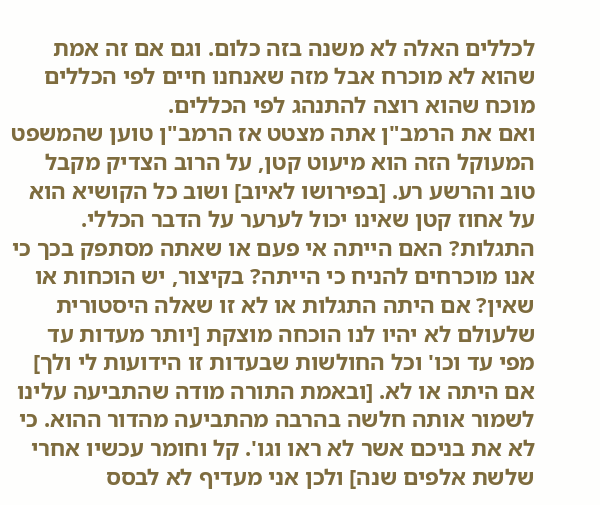לכללים האלה לא משנה בזה כלום. וגם אם זה אמת שהוא לא מוכרח אבל מזה שאנחנו חיים לפי הכללים מוכח שהוא רוצה להתנהג לפי הכללים.
ואם את הרמב"ן אתה מצטט אז הרמב"ן טוען שהמשפט המעוקל הזה הוא מיעוט קטן, על הרוב הצדיק מקבל טוב והרשע רע. [בפירושו לאיוב] ושוב כל הקושיא הוא על אחוז קטן שאינו יכול לערער על הדבר הכללי. התגלות? האם הייתה אי פעם או שאתה מסתפק בכך כי אנו מוכרחים להניח כי הייתה? בקיצור, יש הוכחות או שאין? אם היתה התגלות או לא זו שאלה היסטורית שלעולם לא יהיו לנו הוכחה מוצקת [יותר מעדות עד מפי עד וכו' וכל החולשות שבעדות זו הידועות לי ולך] אם היתה או לא. [ובאמת התורה מודה שהתביעה עלינו לשמור אותה חלשה בהרבה מהתביעה מהדור ההוא. כי לא את בניכם אשר לא ראו וגו'. קל וחומר עכשיו אחרי שלשת אלפים שנה] ולכן אני מעדיף לא לבסס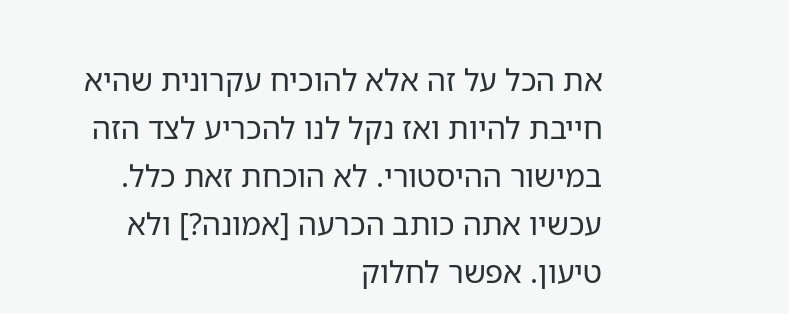את הכל על זה אלא להוכיח עקרונית שהיא חייבת להיות ואז נקל לנו להכריע לצד הזה במישור ההיסטורי. לא הוכחת זאת כלל. עכשיו אתה כותב הכרעה [אמונה?] ולא טיעון. אפשר לחלוק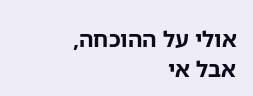אולי על ההוכחה, אבל אי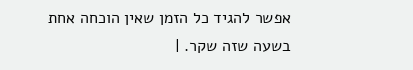אפשר להגיד כל הזמן שאין הוכחה אחת בשעה שזה שקר. |